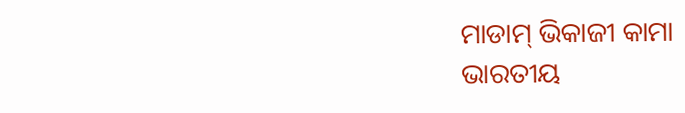ମାଡାମ୍ ଭିକାଜୀ କାମା
ଭାରତୀୟ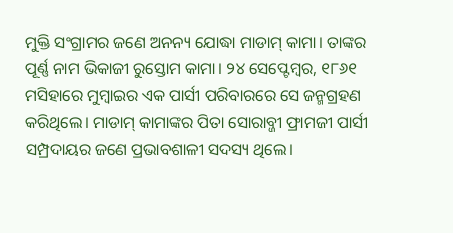ମୁକ୍ତି ସଂଗ୍ରାମର ଜଣେ ଅନନ୍ୟ ଯୋଦ୍ଧା ମାଡାମ୍ କାମା। ତାଙ୍କର ପୂର୍ଣ୍ଣ ନାମ ଭିକାଜୀ ରୁସ୍ତୋମ କାମା। ୨୪ ସେପ୍ଟେମ୍ବର, ୧୮୬୧ ମସିହାରେ ମୁମ୍ବାଇର ଏକ ପାର୍ସୀ ପରିବାରରେ ସେ ଜନ୍ମଗ୍ରହଣ କରିଥିଲେ। ମାଡାମ୍ କାମାଙ୍କର ପିତା ସୋରାବ୍ଜୀ ଫ୍ରାମଜୀ ପାର୍ସୀ ସମ୍ପ୍ରଦାୟର ଜଣେ ପ୍ରଭାବଶାଳୀ ସଦସ୍ୟ ଥିଲେ।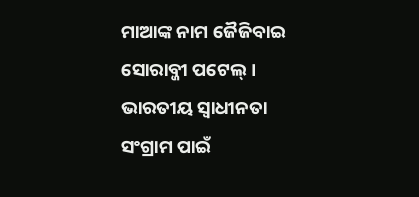ମାଆଙ୍କ ନାମ ଜୈଜିବାଇ ସୋରାବ୍ଜୀ ପଟେଲ୍। ଭାରତୀୟ ସ୍ବାଧୀନତା ସଂଗ୍ରାମ ପାଇଁ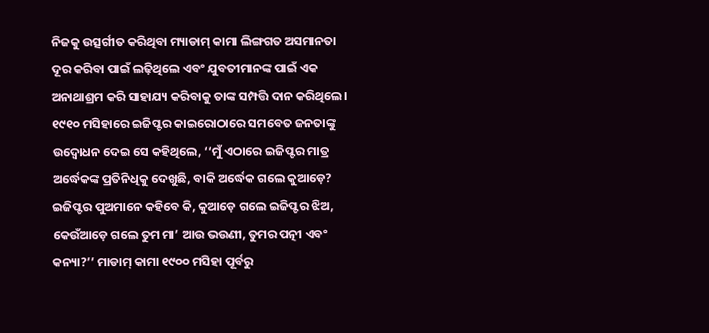ନିଜକୁ ଉତ୍ସର୍ଗୀତ କରିଥିବା ମ୍ୟାଡାମ୍ କାମା ଲିଙ୍ଗଗତ ଅସମାନତା ଦୂର କରିବା ପାଇଁ ଲଢ଼ିଥିଲେ ଏବଂ ଯୁବତୀମାନଙ୍କ ପାଇଁ ଏକ ଅନାଥାଶ୍ରମ କରି ସାହାଯ୍ୟ କରିବାକୁ ତାଙ୍କ ସମ୍ପତ୍ତି ଦାନ କରିଥିଲେ। ୧୯୧୦ ମସିହାରେ ଇଜିପ୍ଟର କାଇରୋଠାରେ ସମବେତ ଜନତାଙ୍କୁ ଉଦ୍ବୋଧନ ଦେଇ ସେ କହିଥିଲେ, ‘‘ମୁଁ ଏଠାରେ ଇଜିପ୍ଟର ମାତ୍ର ଅର୍ଦ୍ଧେକଙ୍କ ପ୍ରତିନିଧିକୁ ଦେଖୁଛି, ବାକି ଅର୍ଦ୍ଧେକ ଗଲେ କୁଆଡ଼େ? ଇଜିପ୍ଟର ପୁଅମାନେ କହିବେ କି, କୁଆଡ଼େ ଗଲେ ଇଜିପ୍ଟର ଝିଅ, କେଉଁଆଡ଼େ ଗଲେ ତୁମ ମା’ ଆଉ ଭଉଣୀ, ତୁମର ପତ୍ନୀ ଏବଂ କନ୍ୟା?’’ ମାଡାମ୍ କାମା ୧୯୦୦ ମସିହା ପୂର୍ବରୁ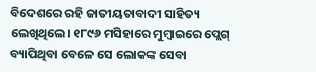ବିଦେଶରେ ରହି ଜାତୀୟତାବାଦୀ ସାହିତ୍ୟ ଲେଖିଥିଲେ। ୧୮୯୬ ମସିହାରେ ମୁମ୍ବାଇରେ ପ୍ଲେଗ୍ ବ୍ୟାପିଥିବା ବେଳେ ସେ ଲୋକଙ୍କ ସେବା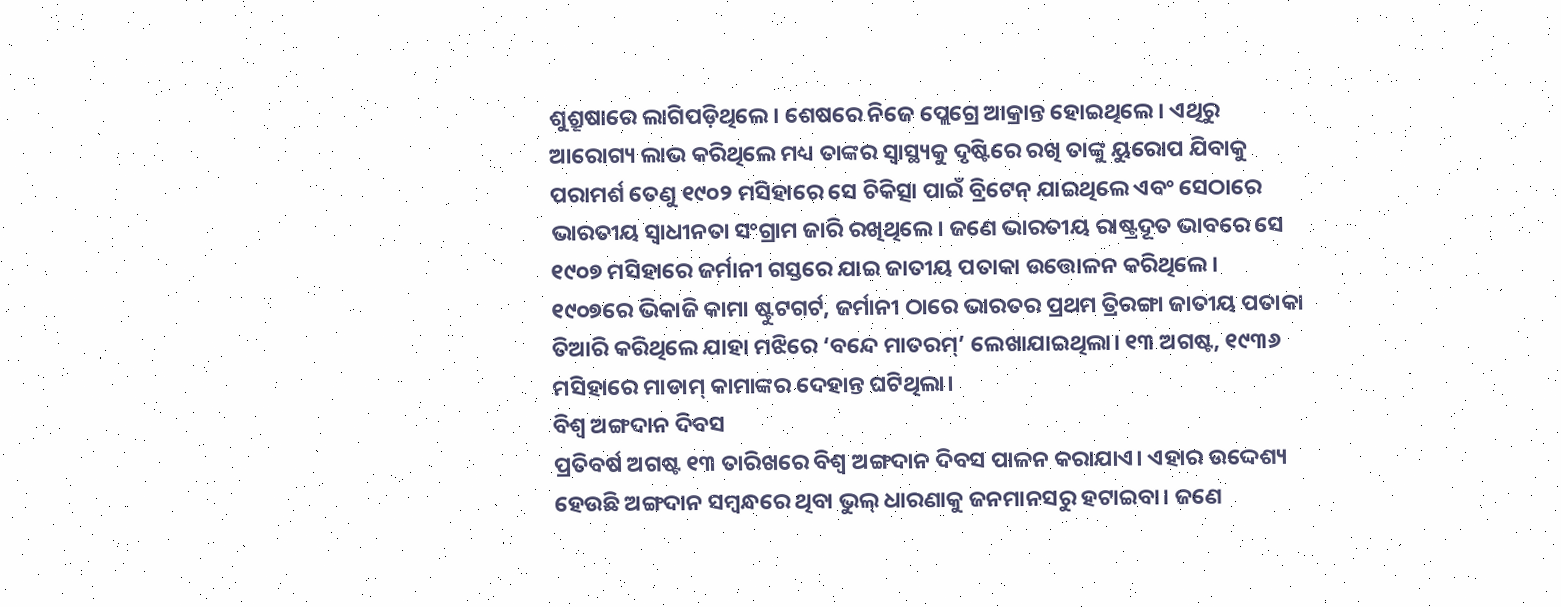ଶୁଶ୍ରୂଷାରେ ଲାଗିପଡ଼ିଥିଲେ। ଶେଷରେ ନିଜେ ପ୍ଲେଗ୍ରେ ଆକ୍ରାନ୍ତ ହୋଇଥିଲେ। ଏଥିରୁ ଆରୋଗ୍ୟ ଲାଭ କରିଥିଲେ ମଧ୍ୟ ତାଙ୍କର ସ୍ବାସ୍ଥ୍ୟକୁ ଦୃଷ୍ଟିରେ ରଖି ତାଙ୍କୁ ୟୁରୋପ ଯିବାକୁ ପରାମର୍ଶ ତେଣୁ ୧୯୦୨ ମସିହାରେ ସେ ଚିକିତ୍ସା ପାଇଁ ବ୍ରିଟେନ୍ ଯାଇଥିଲେ ଏବଂ ସେଠାରେ ଭାରତୀୟ ସ୍ୱାଧୀନତା ସଂଗ୍ରାମ ଜାରି ରଖିଥିଲେ। ଜଣେ ଭାରତୀୟ ରାଷ୍ଟ୍ରଦୂତ ଭାବରେ ସେ ୧୯୦୭ ମସିହାରେ ଜର୍ମାନୀ ଗସ୍ତରେ ଯାଇ ଜାତୀୟ ପତାକା ଉତ୍ତୋଳନ କରିଥିଲେ। ୧୯୦୭ରେ ଭିକାଜି କାମା ଷ୍ଟୁଟଗର୍ଟ, ଜର୍ମାନୀ ଠାରେ ଭାରତର ପ୍ରଥମ ତ୍ରିରଙ୍ଗା ଜାତୀୟ ପତାକା ତିଆରି କରିଥିଲେ ଯାହା ମଝିରେ ‘ବନ୍ଦେ ମାତରମ୍’ ଲେଖାଯାଇଥିଲା। ୧୩ ଅଗଷ୍ଟ, ୧୯୩୬ ମସିହାରେ ମାଡାମ୍ କାମାଙ୍କର ଦେହାନ୍ତ ଘଟିଥିଲା।
ବିଶ୍ବ ଅଙ୍ଗଦାନ ଦିବସ
ପ୍ରତିବର୍ଷ ଅଗଷ୍ଟ ୧୩ ତାରିଖରେ ବିଶ୍ୱ ଅଙ୍ଗଦାନ ଦିବସ ପାଳନ କରାଯାଏ। ଏହାର ଉଦ୍ଦେଶ୍ୟ ହେଉଛି ଅଙ୍ଗଦାନ ସମ୍ବନ୍ଧରେ ଥିବା ଭୁଲ୍ ଧାରଣାକୁ ଜନମାନସରୁ ହଟାଇବା। ଜଣେ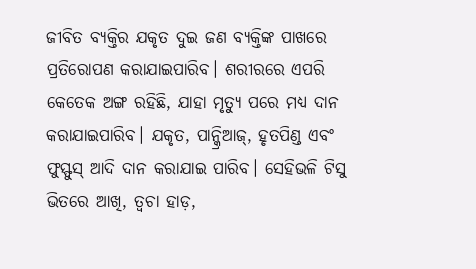ଜୀବିତ ବ୍ୟକ୍ତିର ଯକୃତ ଦୁଇ ଜଣ ବ୍ୟକ୍ତିଙ୍କ ପାଖରେ ପ୍ରତିରୋପଣ କରାଯାଇପାରିବ। ଶରୀରରେ ଏପରି କେତେକ ଅଙ୍ଗ ରହିଛି, ଯାହା ମୃତ୍ୟୁ ପରେ ମଧ୍ୟ ଦାନ କରାଯାଇପାରିବ। ଯକୃତ, ପାନ୍କ୍ରିଆଜ୍, ହୃତପିଣ୍ଡ ଏବଂ ଫୁସ୍ଫୁସ୍ ଆଦି ଦାନ କରାଯାଇ ପାରିବ। ସେହିଭଳି ଟିସୁ ଭିତରେ ଆଖି, ତ୍ୱଚା ହାଡ଼,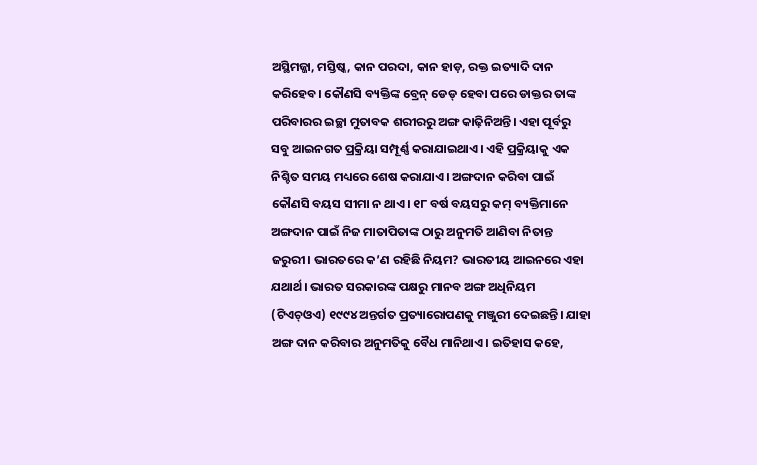ଅସ୍ଥିମଜ୍ଜା, ମସ୍ତିଷ୍କ, କାନ ପରଦା, କାନ ହାଡ଼, ରକ୍ତ ଇତ୍ୟାଦି ଦାନ କରିହେବ। କୌଣସି ବ୍ୟକ୍ତିଙ୍କ ବ୍ରେନ୍ ଡେଡ୍ ହେବା ପରେ ଡାକ୍ତର ତାଙ୍କ ପରିବାରର ଇଚ୍ଛା ମୁତାବକ ଶରୀରରୁ ଅଙ୍ଗ କାଢ଼ିନିଅନ୍ତି। ଏହା ପୂର୍ବରୁ ସବୁ ଆଇନଗତ ପ୍ରକ୍ରିୟା ସମ୍ପୂର୍ଣ୍ଣ କରାଯାଇଥାଏ। ଏହି ପ୍ରକ୍ରିୟାକୁ ଏକ ନିଶ୍ଚିତ ସମୟ ମଧ୍ୟରେ ଶେଷ କରାଯାଏ। ଅଙ୍ଗଦାନ କରିବା ପାଇଁ କୌଣସି ବୟସ ସୀମା ନ ଥାଏ। ୧୮ ବର୍ଷ ବୟସରୁ କମ୍ ବ୍ୟକ୍ତିମାନେ ଅଙ୍ଗଦାନ ପାଇଁ ନିଜ ମାତାପିତାଙ୍କ ଠାରୁ ଅନୁମତି ଆଣିବା ନିତାନ୍ତ ଜରୁରୀ। ଭାରତରେ କ’ଣ ରହିଛି ନିୟମ? ଭାରତୀୟ ଆଇନରେ ଏହା ଯଥାର୍ଥ। ଭାରତ ସରକାରଙ୍କ ପକ୍ଷରୁ ମାନବ ଅଙ୍ଗ ଅଧିନିୟମ (ଟିଏଚ୍ଓଏ) ୧୯୯୪ ଅନ୍ତର୍ଗତ ପ୍ରତ୍ୟାରୋପଣକୁ ମଞ୍ଜୁରୀ ଦେଇଛନ୍ତି। ଯାହା ଅଙ୍ଗ ଦାନ କରିବାର ଅନୁମତିକୁ ବୈଧ ମାନିଥାଏ। ଇତିହାସ କହେ,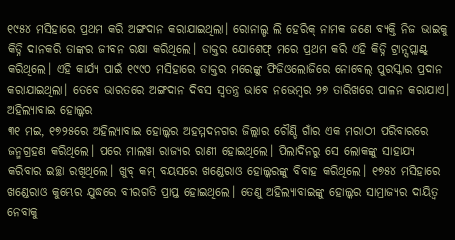୧୯୫୪ ମସିହାରେ ପ୍ରଥମ କରି ଅଙ୍ଗଦାନ କରାଯାଇଥିଲା। ରୋନାଲ୍ଡ ଲି ହେରିକ୍ ନାମକ ଜଣେ ବ୍ୟକ୍ତି ନିଜ ଭାଇକୁ କିଡ୍ନି ଦାନକରି ତାଙ୍କର ଜୀବନ ରକ୍ଷା କରିଥିଲେ। ଡାକ୍ତର ଯୋଶେଫ୍ ମରେ ପ୍ରଥମ କରି ଏହି କିଡ୍ନି ଟ୍ରାନ୍ସପ୍ଲାଣ୍ଟ୍ କରିଥିଲେ। ଏହି କାର୍ଯ୍ୟ ପାଇଁ ୧୯୯୦ ମସିହାରେ ଡାକ୍ତର ମରେଙ୍କୁ ଫିଜିଓଲୋଜିରେ ନୋବେଲ୍ ପୁରସ୍କାର ପ୍ରଦାନ କରାଯାଇଥିଲା। ତେବେ ଭାରତରେ ଅଙ୍ଗଦାନ ଦିବସ ସ୍ବତନ୍ତ୍ର ଭାବେ ନଭେମ୍ବର ୨୭ ତାରିଖରେ ପାଳନ କରାଯାଏ।
ଅହିଲ୍ୟାବାଇ ହୋଲ୍କର
୩୧ ମଇ, ୧୭୨୫ରେ ଅହିଲ୍ୟାବାଇ ହୋଲ୍କର ଅହମ୍ମଦନଗର ଜିଲ୍ଲାର ଚୌଣ୍ଡି ଗାଁର ଏକ ମରାଠୀ ପରିବାରରେ ଜନ୍ମଗ୍ରହଣ କରିଥିଲେ। ପରେ ମାଲୱା ରାଜ୍ୟର ରାଣୀ ହୋଇଥିଲେ। ପିଲାଦିନରୁ ସେ ଲୋକଙ୍କୁ ସାହାଯ୍ୟ କରିବାର ଇଚ୍ଛା ରଖିଥିଲେ। ଖୁବ୍ କମ୍ ବୟସରେ ଖଣ୍ଡେରାଓ ହୋଲ୍କରଙ୍କୁ ବିବାହ କରିଥିଲେ। ୧୭୫୪ ମସିହାରେ ଖଣ୍ଡେରାଓ କୁମ୍ଭେର ଯୁଦ୍ଧରେ ବୀରଗତି ପ୍ରାପ୍ତ ହୋଇଥିଲେ। ତେଣୁ ଅହିଲ୍ୟାବାଇଙ୍କୁ ହୋଲ୍କର ସାମ୍ରାଜ୍ୟର ଦାୟିତ୍ବ ନେବାକୁ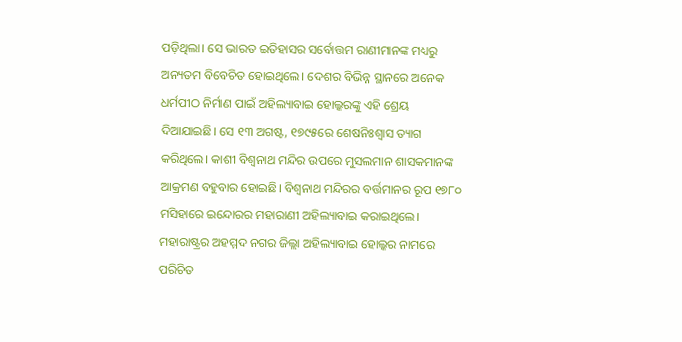ପଡ଼ିଥିଲା। ସେ ଭାରତ ଇତିହାସର ସର୍ବୋତ୍ତମ ରାଣୀମାନଙ୍କ ମଧ୍ୟରୁ ଅନ୍ୟତମ ବିବେଚିତ ହୋଇଥିଲେ। ଦେଶର ବିଭିନ୍ନ ସ୍ଥାନରେ ଅନେକ ଧର୍ମପୀଠ ନିର୍ମାଣ ପାଇଁ ଅହିଲ୍ୟାବାଇ ହୋଲ୍କରଙ୍କୁ ଏହି ଶ୍ରେୟ ଦିଆଯାଇଛି। ସେ ୧୩ ଅଗଷ୍ଟ, ୧୭୯୫ରେ ଶେଷନିଃଶ୍ୱାସ ତ୍ୟାଗ କରିଥିଲେ। କାଶୀ ବିଶ୍ବନାଥ ମନ୍ଦିର ଉପରେ ମୁସଲମାନ ଶାସକମାନଙ୍କ ଆକ୍ରମଣ ବହୁବାର ହୋଇଛି। ବିଶ୍ୱନାଥ ମନ୍ଦିରର ବର୍ତ୍ତମାନର ରୂପ ୧୭୮୦ ମସିହାରେ ଇନ୍ଦୋରର ମହାରାଣୀ ଅହିଲ୍ୟାବାଇ କରାଇଥିଲେ। ମହାରାଷ୍ଟ୍ରର ଅହମ୍ମଦ ନଗର ଜିଲ୍ଲା ଅହିଲ୍ୟାବାଇ ହୋଲ୍କର ନାମରେ ପରିଚିତ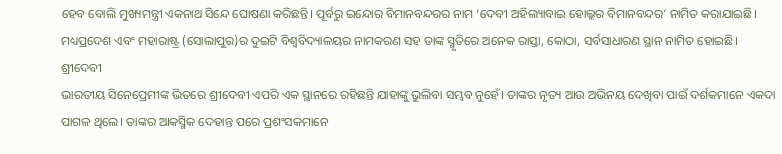ହେବ ବୋଲି ମୁଖ୍ୟମନ୍ତ୍ରୀ ଏକନାଥ ସିନ୍ଦେ ଘୋଷଣା କରିଛନ୍ତି। ପୂର୍ବରୁ ଇନ୍ଦୋର ବିମାନବନ୍ଦରର ନାମ ‘ଦେବୀ ଅହିଲ୍ୟାବାଇ ହୋଲ୍କର ବିମାନବନ୍ଦର’ ନାମିତ କରାଯାଇଛି। ମଧ୍ୟପ୍ରଦେଶ ଏବଂ ମହାରାଷ୍ଟ୍ର (ସୋଲାପୁର)ର ଦୁଇଟି ବିଶ୍ୱବିଦ୍ୟାଳୟର ନାମକରଣ ସହ ତାଙ୍କ ସ୍ମୃତିରେ ଅନେକ ରାସ୍ତା, କୋଠା, ସର୍ବସାଧାରଣ ସ୍ଥାନ ନାମିତ ହୋଇଛି।
ଶ୍ରୀଦେବୀ
ଭାରତୀୟ ସିନେପ୍ରେମୀଙ୍କ ଭିତରେ ଶ୍ରୀଦେବୀ ଏପରି ଏକ ସ୍ଥାନରେ ରହିଛନ୍ତି ଯାହାଙ୍କୁ ଭୁଲିବା ସମ୍ଭବ ନୁହେଁ। ତାଙ୍କର ନୃତ୍ୟ ଆଉ ଅଭିନୟ ଦେଖିବା ପାଇଁ ଦର୍ଶକମାନେ ଏକଦା ପାଗଳ ଥିଲେ। ତାଙ୍କର ଆକସ୍ମିକ ଦେହାନ୍ତ ପରେ ପ୍ରଶଂସକମାନେ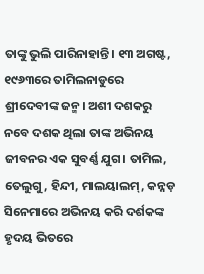ତାଙ୍କୁ ଭୁଲି ପାରିନାହାନ୍ତି। ୧୩ ଅଗଷ୍ଟ, ୧୯୬୩ରେ ତାମିଲନାଡୁରେ ଶ୍ରୀଦେବୀଙ୍କ ଜନ୍ମ। ଅଶୀ ଦଶକରୁ ନବେ ଦଶକ ଥିଲା ତାଙ୍କ ଅଭିନୟ ଜୀବନର ଏକ ସୁବର୍ଣ୍ଣ ଯୁଗ। ତାମିଲ, ତେଲୁଗୁ, ହିନ୍ଦୀ, ମାଲୟାଲମ୍, କନ୍ନଡ଼ ସିନେମାରେ ଅଭିନୟ କରି ଦର୍ଶକଙ୍କ ହୃଦୟ ଭିତରେ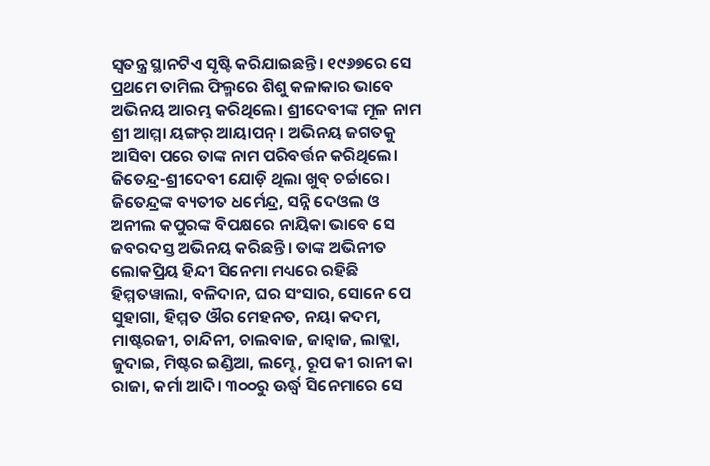ସ୍ବତନ୍ତ୍ର ସ୍ଥାନଟିଏ ସୃଷ୍ଟି କରିଯାଇଛନ୍ତି। ୧୯୬୭ରେ ସେ ପ୍ରଥମେ ତାମିଲ ଫିଲ୍ମରେ ଶିଶୁ କଳାକାର ଭାବେ ଅଭିନୟ ଆରମ୍ଭ କରିଥିଲେ। ଶ୍ରୀଦେବୀଙ୍କ ମୂଳ ନାମ ଶ୍ରୀ ଆମ୍ମା ୟଙ୍ଗର୍ ଆୟାପନ୍। ଅଭିନୟ ଜଗତକୁ ଆସିବା ପରେ ତାଙ୍କ ନାମ ପରିବର୍ତ୍ତନ କରିଥିଲେ। ଜିତେନ୍ଦ୍ର-ଶ୍ରୀଦେବୀ ଯୋଡ଼ି ଥିଲା ଖୁବ୍ ଚର୍ଚ୍ଚାରେ। ଜିତେନ୍ଦ୍ରଙ୍କ ବ୍ୟତୀତ ଧର୍ମେନ୍ଦ୍ର, ସନ୍ନି ଦେଓଲ ଓ ଅନୀଲ କପୁରଙ୍କ ବିପକ୍ଷରେ ନାୟିକା ଭାବେ ସେ ଜବରଦସ୍ତ ଅଭିନୟ କରିଛନ୍ତି। ତାଙ୍କ ଅଭିନୀତ ଲୋକପ୍ରିୟ ହିନ୍ଦୀ ସିନେମା ମଧ୍ୟରେ ରହିଛି ହିମ୍ମତୱାଲା, ବଳିଦାନ, ଘର ସଂସାର, ସୋନେ ପେ ସୁହାଗା, ହିମ୍ମତ ଔର ମେହନତ, ନୟା କଦମ, ମାଷ୍ଟରଜୀ, ଚାନ୍ଦିନୀ, ଚାଲବାଜ, ଜାନ୍ବାଜ, ଲାଡ୍ଲା, ଜୁଦାଇ, ମିଷ୍ଟର ଇଣ୍ଡିଆ, ଲମ୍ହେ, ରୂପ କୀ ରାନୀ କା ରାଜା, କର୍ମା ଆଦି। ୩୦୦ରୁ ଊର୍ଦ୍ଧ୍ବ ସିନେମାରେ ସେ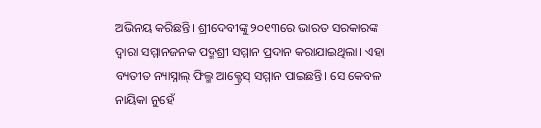ଅଭିନୟ କରିଛନ୍ତି। ଶ୍ରୀଦେବୀଙ୍କୁ ୨୦୧୩ରେ ଭାରତ ସରକାରଙ୍କ ଦ୍ବାରା ସମ୍ମାନଜନକ ପଦ୍ମଶ୍ରୀ ସମ୍ମାନ ପ୍ରଦାନ କରାଯାଇଥିଲା। ଏହା ବ୍ୟତୀତ ନ୍ୟାସ୍ନାଲ୍ ଫିଲ୍ମ ଆକ୍ଟ୍ରେସ୍ ସମ୍ମାନ ପାଇଛନ୍ତି। ସେ କେବଳ ନାୟିକା ନୁହେଁ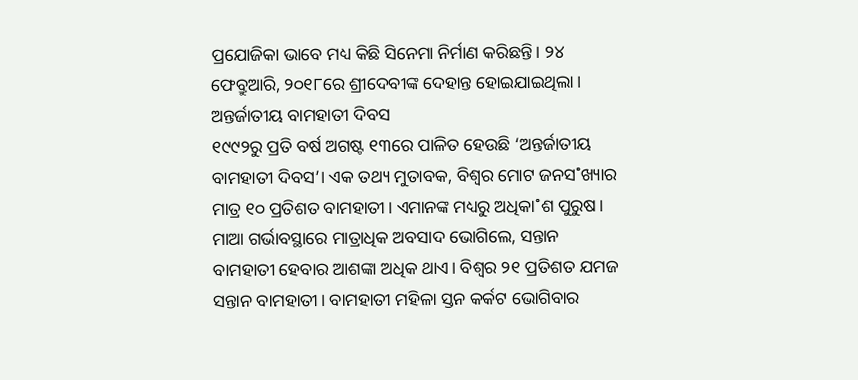ପ୍ରଯୋଜିକା ଭାବେ ମଧ୍ୟ କିଛି ସିନେମା ନିର୍ମାଣ କରିଛନ୍ତି। ୨୪ ଫେବ୍ରୁଆରି, ୨୦୧୮ରେ ଶ୍ରୀଦେବୀଙ୍କ ଦେହାନ୍ତ ହୋଇଯାଇଥିଲା।
ଅନ୍ତର୍ଜାତୀୟ ବାମହାତୀ ଦିବସ
୧୯୯୨ରୁ ପ୍ରତି ବର୍ଷ ଅଗଷ୍ଟ ୧୩ରେ ପାଳିତ ହେଉଛି ‘ଅନ୍ତର୍ଜାତୀୟ ବାମହାତୀ ଦିବସ’। ଏକ ତଥ୍ୟ ମୁତାବକ, ବିଶ୍ବର ମୋଟ ଜନସ˚ଖ୍ୟାର ମାତ୍ର ୧୦ ପ୍ରତିଶତ ବାମହାତୀ। ଏମାନଙ୍କ ମଧ୍ୟରୁ ଅଧିକା˚ଶ ପୁରୁଷ। ମାଆ ଗର୍ଭାବସ୍ଥାରେ ମାତ୍ରାଧିକ ଅବସାଦ ଭୋଗିଲେ, ସନ୍ତାନ ବାମହାତୀ ହେବାର ଆଶଙ୍କା ଅଧିକ ଥାଏ। ବିଶ୍ବର ୨୧ ପ୍ରତିଶତ ଯମଜ ସନ୍ତାନ ବାମହାତୀ। ବାମହାତୀ ମହିଳା ସ୍ତନ କର୍କଟ ଭୋଗିବାର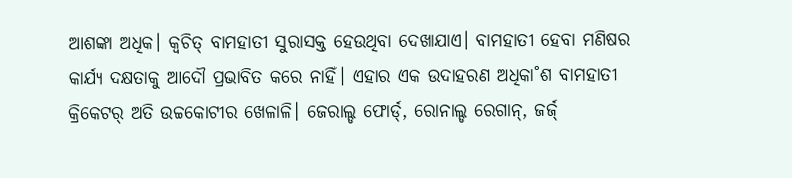ଆଶଙ୍କା ଅଧିକ। କ୍ବଚିତ୍ ବାମହାତୀ ସୁରାସକ୍ତ ହେଉଥିବା ଦେଖାଯାଏ। ବାମହାତୀ ହେବା ମଣିଷର କାର୍ଯ୍ୟ ଦକ୍ଷତାକୁ ଆଦୌ ପ୍ରଭାବିତ କରେ ନାହିଁ। ଏହାର ଏକ ଉଦାହରଣ ଅଧିକା˚ଶ ବାମହାତୀ କ୍ରିକେଟର୍ ଅତି ଉଚ୍ଚକୋଟୀର ଖେଳାଳି। ଜେରାଲ୍ଡ ଫୋର୍ଡ୍, ରୋନାଲ୍ଡ ରେଗାନ୍, ଜର୍ଜ୍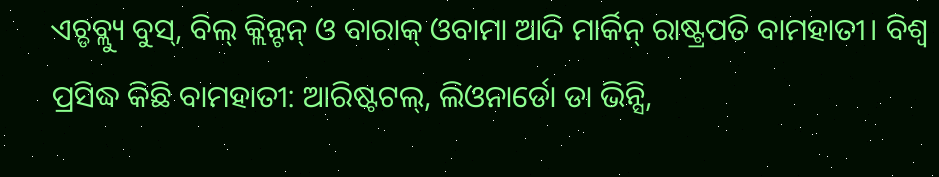ଏଚ୍ଡବ୍ଲ୍ୟୁ ବୁସ୍, ବିଲ୍ କ୍ଲିନ୍ଟନ୍ ଓ ବାରାକ୍ ଓବାମା ଆଦି ମାର୍କିନ୍ ରାଷ୍ଟ୍ରପତି ବାମହାତୀ। ବିଶ୍ବ ପ୍ରସିଦ୍ଧ କିଛି ବାମହାତୀ: ଆରିଷ୍ଟଟଲ୍, ଲିଓନାର୍ଡୋ ଡା ଭିନ୍ସି,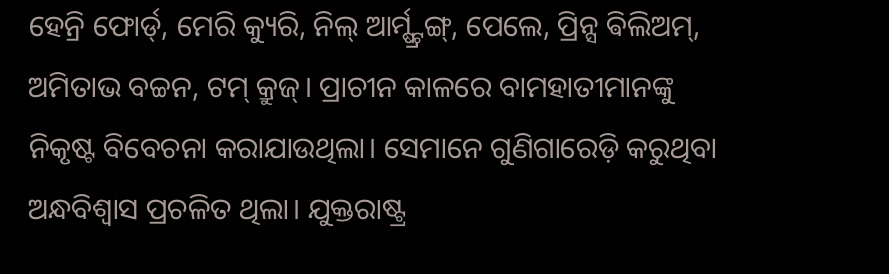ହେନ୍ରି ଫୋର୍ଡ୍, ମେରି କ୍ୟୁରି, ନିଲ୍ ଆର୍ମ୍ଷ୍ଟ୍ରଙ୍ଗ୍, ପେଲେ, ପ୍ରିନ୍ସ ଵିଲିଅମ୍, ଅମିତାଭ ବଚ୍ଚନ, ଟମ୍ କ୍ରୁଜ୍। ପ୍ରାଚୀନ କାଳରେ ବାମହାତୀମାନଙ୍କୁ ନିକୃଷ୍ଟ ବିବେଚନା କରାଯାଉଥିଲା। ସେମାନେ ଗୁଣିଗାରେଡ଼ି କରୁଥିବା ଅନ୍ଧବିଶ୍ବାସ ପ୍ରଚଳିତ ଥିଲା। ଯୁକ୍ତରାଷ୍ଟ୍ର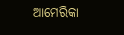ଆମେରିକା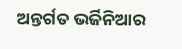ଅନ୍ତର୍ଗତ ଭର୍ଜିନିଆର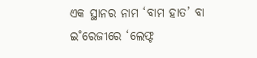ଏକ ସ୍ଥାନର ନାମ ‘ବାମ ହାତ’ ବା ଇ˚ରେଜୀରେ ‘ଲେଫ୍ଟ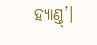ହ୍ୟାଣ୍ତ୍’।